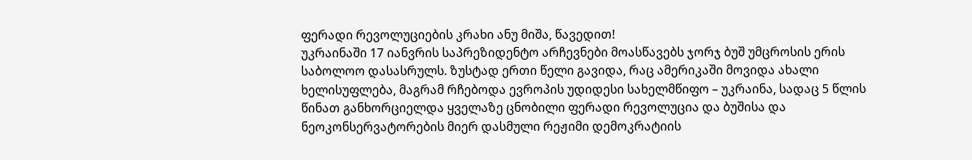ფერადი რევოლუციების კრახი ანუ მიშა, წავედით!
უკრაინაში 17 იანვრის საპრეზიდენტო არჩევნები მოასწავებს ჯორჯ ბუშ უმცროსის ერის საბოლოო დასასრულს. ზუსტად ერთი წელი გავიდა, რაც ამერიკაში მოვიდა ახალი ხელისუფლება, მაგრამ რჩებოდა ევროპის უდიდესი სახელმწიფო – უკრაინა, სადაც 5 წლის წინათ განხორციელდა ყველაზე ცნობილი ფერადი რევოლუცია და ბუშისა და ნეოკონსერვატორების მიერ დასმული რეჟიმი დემოკრატიის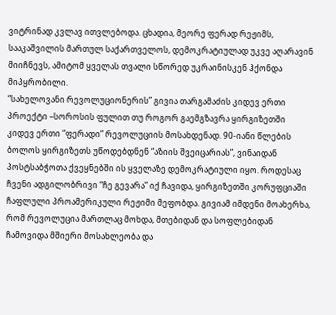ვიტრინად კვლავ ითვლებოდა. ცხადია, მეორე ფერად რეჟიმს, სააკაშვილის მართულ საქართველოს, დემოკრატიულად უკვე აღარავინ მიიჩნევს, ამიტომ ყველას თვალი სწორედ უკრაინისკენ ჰქონდა მიპყრობილი.
“სახელოვანი რევოლუციონერის” გივია თარგამაძის კიდევ ერთი პროექტი –სოროსის ფულით თუ როგორ გაემგზავრა ყირგიზეთში კიდევ ერთი “ფერადი” რევოლუციის მოსახდენად. 90-იანი წლების ბოლოს ყირგიზეთს უწოდებდნენ “აზიის შვეიცარიას”, ვინაიდან პოსტსაბჭოთა ქვეყნებში ის ყველაზე დემოკრატიული იყო. როდესაც ჩვენი ადგილობრივი “ჩე გევარა” იქ ჩავიდა, ყირგიზეთში კორუფციაში ჩაფლული პროამერიკული რეჟიმი მეფობდა. გივიამ იმდენი მოახერხა, რომ რევოლუცია მართლაც მოხდა, მთებიდან და სოფლებიდან ჩამოვიდა მშიერი მოსახლეობა და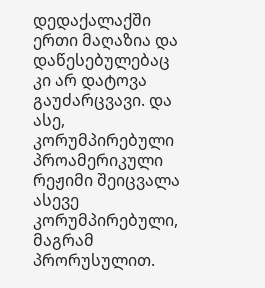დედაქალაქში ერთი მაღაზია და დაწესებულებაც კი არ დატოვა გაუძარცვავი. და ასე, კორუმპირებული პროამერიკული რეჟიმი შეიცვალა ასევე კორუმპირებული, მაგრამ პრორუსულით.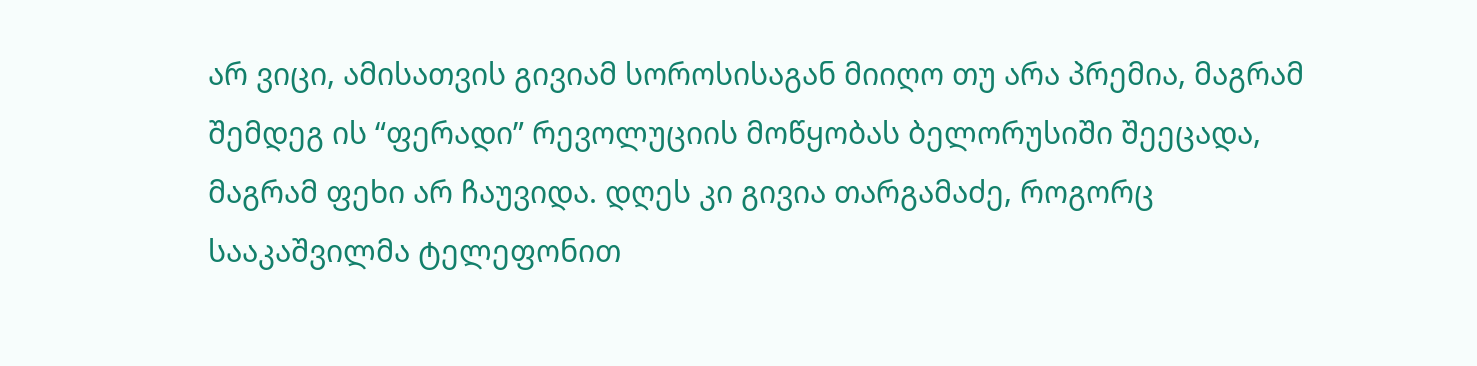არ ვიცი, ამისათვის გივიამ სოროსისაგან მიიღო თუ არა პრემია, მაგრამ შემდეგ ის “ფერადი” რევოლუციის მოწყობას ბელორუსიში შეეცადა, მაგრამ ფეხი არ ჩაუვიდა. დღეს კი გივია თარგამაძე, როგორც სააკაშვილმა ტელეფონით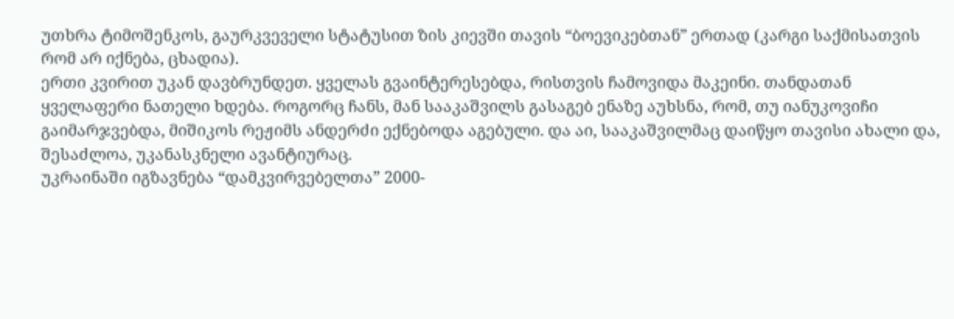უთხრა ტიმოშენკოს, გაურკვეველი სტატუსით ზის კიევში თავის “ბოევიკებთან” ერთად (კარგი საქმისათვის რომ არ იქნება, ცხადია).
ერთი კვირით უკან დავბრუნდეთ. ყველას გვაინტერესებდა, რისთვის ჩამოვიდა მაკეინი. თანდათან ყველაფერი ნათელი ხდება. როგორც ჩანს, მან სააკაშვილს გასაგებ ენაზე აუხსნა, რომ, თუ იანუკოვიჩი გაიმარჯვებდა, მიშიკოს რეჟიმს ანდერძი ექნებოდა აგებული. და აი, სააკაშვილმაც დაიწყო თავისი ახალი და, შესაძლოა, უკანასკნელი ავანტიურაც.
უკრაინაში იგზავნება “დამკვირვებელთა” 2000-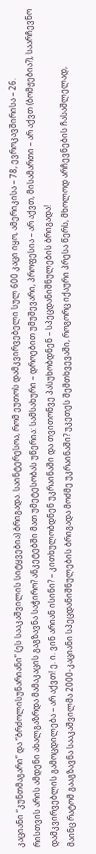კაციანი “კუნთმაგარი” და “ბრძოლისუნარიანი” (ეს სააკაშვილის სიტყვებია) ბრიგადა. საინტერესოა, რომ ეუთოს დამკვირვებელი სულ 600 კაცი იყო, ამერიკისა – 78, ევროკავშირისა – 26.
რისთვის არის ამდენი ახალგაზრდა მამაკაცის გაგზავნა საჭირო? ანკეტებში მათ უმეტესობას უწერია: სამსახური – დროებით უმუშევარი, პროფესია – არ აქვთ, მისამართი – არ აქვთ (ბომჟებია?), საარჩევნო დამკვირვებლის გამოცდილება – არ აქვთ! ე. ი. ვინ არიან ისინი? – კითხულობდნენ უკრაინაში და თვითონვე პასუხობდნენ – სპეცდანიშნულების ბრიგადა!
მაინც რატომ გააგზავნა სააკაშვილმა 2000-კაციანი სპეცდანიშნულების ბრიგადა მოძმე უკრაინაში? უკეთეს შემთხვევაში, როგორც იქაური პრესა წერს, მხოლოდ არჩევნების ჩასაშლელად,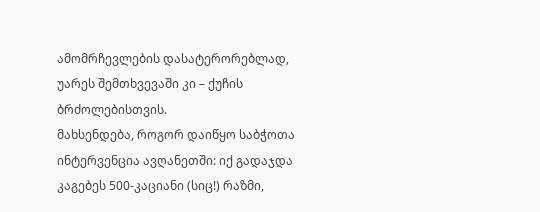ამომრჩევლების დასატერორებლად, უარეს შემთხვევაში კი – ქუჩის ბრძოლებისთვის.
მახსენდება, როგორ დაიწყო საბჭოთა ინტერვენცია ავღანეთში: იქ გადაჯდა კაგებეს 500-კაციანი (სიც!) რაზმი,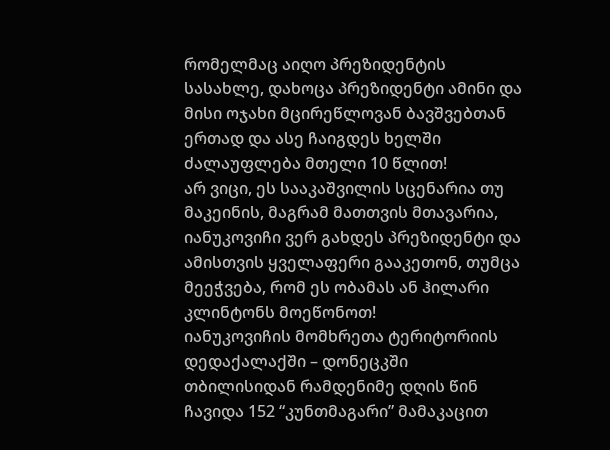რომელმაც აიღო პრეზიდენტის სასახლე, დახოცა პრეზიდენტი ამინი და მისი ოჯახი მცირეწლოვან ბავშვებთან ერთად და ასე ჩაიგდეს ხელში ძალაუფლება მთელი 10 წლით!
არ ვიცი, ეს სააკაშვილის სცენარია თუ მაკეინის, მაგრამ მათთვის მთავარია, იანუკოვიჩი ვერ გახდეს პრეზიდენტი და ამისთვის ყველაფერი გააკეთონ, თუმცა მეეჭვება, რომ ეს ობამას ან ჰილარი კლინტონს მოეწონოთ!
იანუკოვიჩის მომხრეთა ტერიტორიის დედაქალაქში – დონეცკში თბილისიდან რამდენიმე დღის წინ ჩავიდა 152 “კუნთმაგარი” მამაკაცით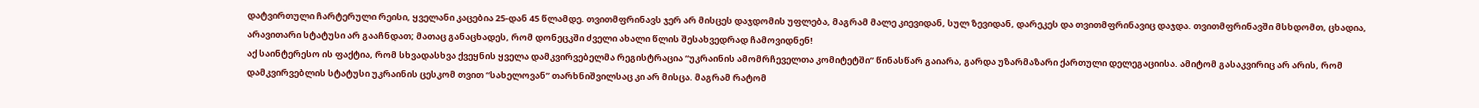დატვირთული ჩარტერული რეისი, ყველანი კაცებია 25-დან 45 წლამდე. თვითმფრინავს ჯერ არ მისცეს დაჯდომის უფლება, მაგრამ მალე კიევიდან, სულ ზევიდან, დარეკეს და თვითმფრინავიც დაჯდა. თვითმფრინავში მსხდომთ, ცხადია, არავითარი სტატუსი არ გააჩნდათ; მათაც განაცხადეს, რომ დონეცკში ძველი ახალი წლის შესახვედრად ჩამოვიდნენ!
აქ საინტერესო ის ფაქტია, რომ სხვადასხვა ქვეყნის ყველა დამკვირვებელმა რეგისტრაცია “უკრაინის ამომრჩეველთა კომიტეტში” წინასწარ გაიარა, გარდა უზარმაზარი ქართული დელეგაციისა. ამიტომ გასაკვირიც არ არის, რომ დამკვირვებლის სტატუსი უკრაინის ცესკომ თვით “სახელოვან” თარხნიშვილსაც კი არ მისცა. მაგრამ რატომ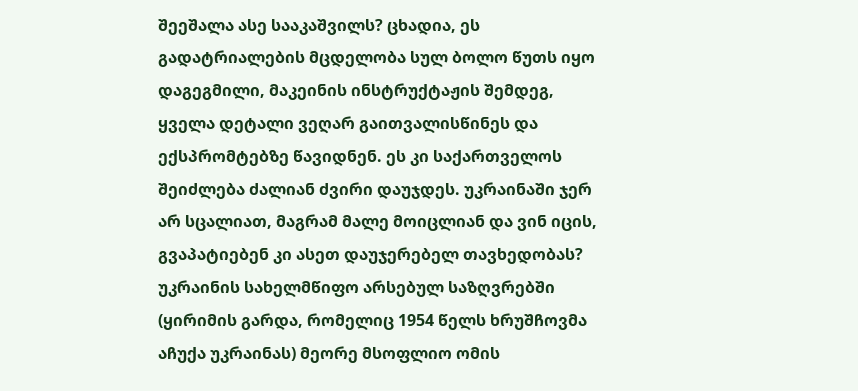შეეშალა ასე სააკაშვილს? ცხადია, ეს გადატრიალების მცდელობა სულ ბოლო წუთს იყო დაგეგმილი, მაკეინის ინსტრუქტაჟის შემდეგ, ყველა დეტალი ვეღარ გაითვალისწინეს და ექსპრომტებზე წავიდნენ. ეს კი საქართველოს შეიძლება ძალიან ძვირი დაუჯდეს. უკრაინაში ჯერ არ სცალიათ, მაგრამ მალე მოიცლიან და ვინ იცის, გვაპატიებენ კი ასეთ დაუჯერებელ თავხედობას?
უკრაინის სახელმწიფო არსებულ საზღვრებში (ყირიმის გარდა, რომელიც 1954 წელს ხრუშჩოვმა აჩუქა უკრაინას) მეორე მსოფლიო ომის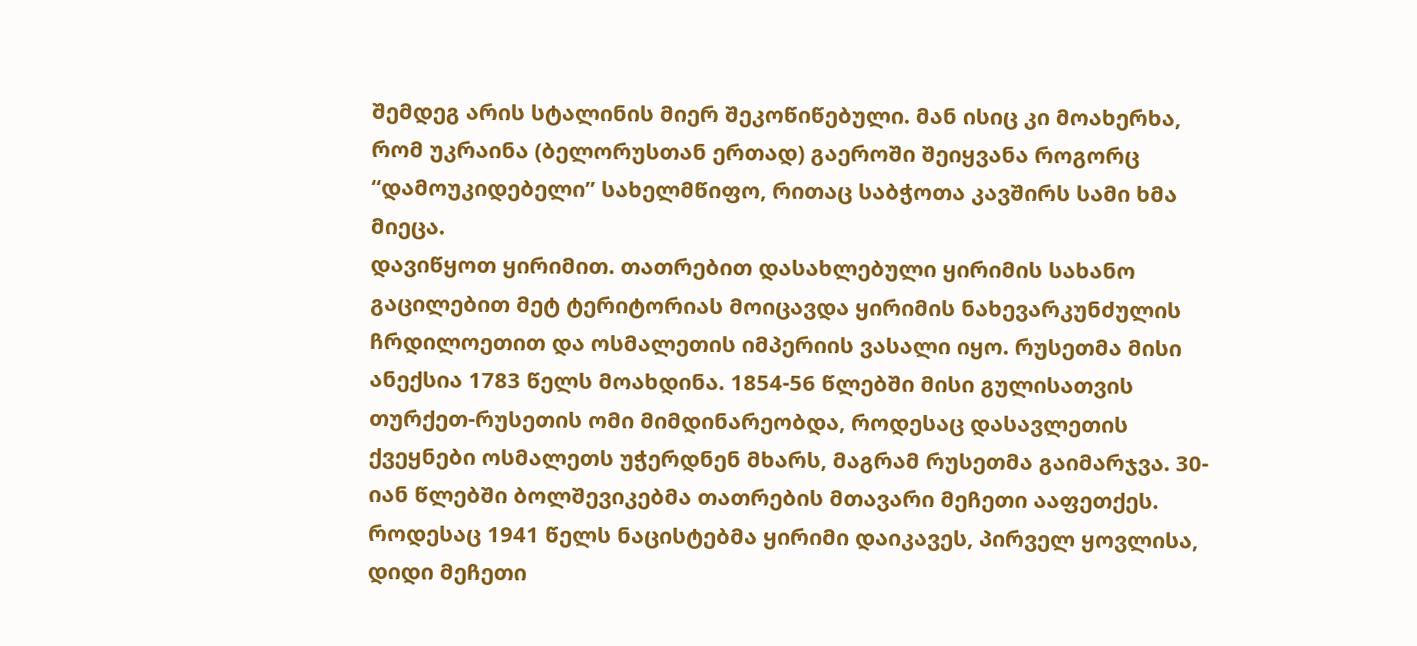შემდეგ არის სტალინის მიერ შეკოწიწებული. მან ისიც კი მოახერხა, რომ უკრაინა (ბელორუსთან ერთად) გაეროში შეიყვანა როგორც “დამოუკიდებელი” სახელმწიფო, რითაც საბჭოთა კავშირს სამი ხმა მიეცა.
დავიწყოთ ყირიმით. თათრებით დასახლებული ყირიმის სახანო გაცილებით მეტ ტერიტორიას მოიცავდა ყირიმის ნახევარკუნძულის ჩრდილოეთით და ოსმალეთის იმპერიის ვასალი იყო. რუსეთმა მისი ანექსია 1783 წელს მოახდინა. 1854-56 წლებში მისი გულისათვის თურქეთ-რუსეთის ომი მიმდინარეობდა, როდესაც დასავლეთის ქვეყნები ოსმალეთს უჭერდნენ მხარს, მაგრამ რუსეთმა გაიმარჯვა. 30-იან წლებში ბოლშევიკებმა თათრების მთავარი მეჩეთი ააფეთქეს. როდესაც 1941 წელს ნაცისტებმა ყირიმი დაიკავეს, პირველ ყოვლისა, დიდი მეჩეთი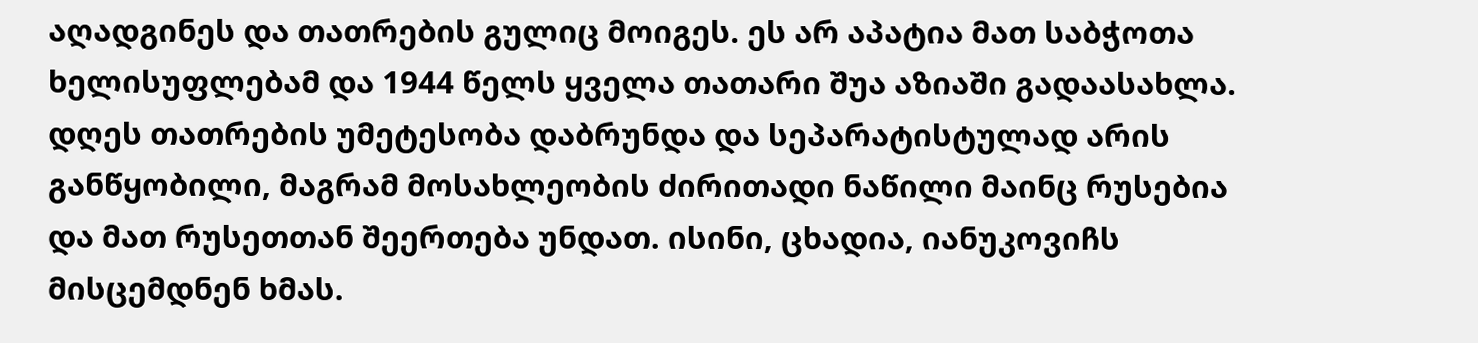აღადგინეს და თათრების გულიც მოიგეს. ეს არ აპატია მათ საბჭოთა ხელისუფლებამ და 1944 წელს ყველა თათარი შუა აზიაში გადაასახლა. დღეს თათრების უმეტესობა დაბრუნდა და სეპარატისტულად არის განწყობილი, მაგრამ მოსახლეობის ძირითადი ნაწილი მაინც რუსებია და მათ რუსეთთან შეერთება უნდათ. ისინი, ცხადია, იანუკოვიჩს მისცემდნენ ხმას.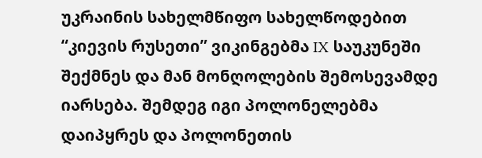უკრაინის სახელმწიფო სახელწოდებით “კიევის რუსეთი” ვიკინგებმა IX საუკუნეში შექმნეს და მან მონღოლების შემოსევამდე იარსება. შემდეგ იგი პოლონელებმა დაიპყრეს და პოლონეთის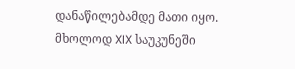დანაწილებამდე მათი იყო. მხოლოდ XIX საუკუნეში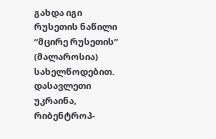გახდა იგი რუსეთის ნაწილი “მცირე რუსეთის” (მალაროსია) სახელწოდებით.
დასავლეთი უკრაინა, რიბენტროპ-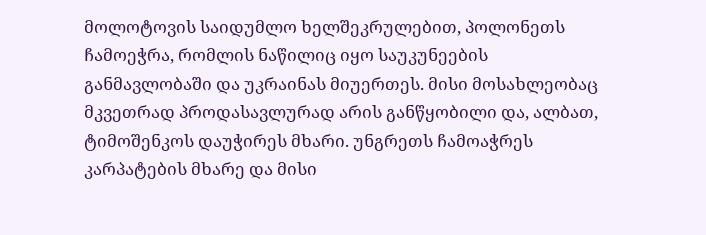მოლოტოვის საიდუმლო ხელშეკრულებით, პოლონეთს ჩამოეჭრა, რომლის ნაწილიც იყო საუკუნეების განმავლობაში და უკრაინას მიუერთეს. მისი მოსახლეობაც მკვეთრად პროდასავლურად არის განწყობილი და, ალბათ, ტიმოშენკოს დაუჭირეს მხარი. უნგრეთს ჩამოაჭრეს კარპატების მხარე და მისი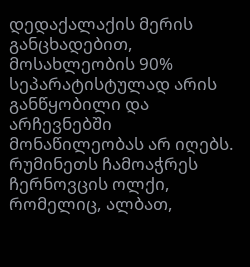დედაქალაქის მერის განცხადებით, მოსახლეობის 90% სეპარატისტულად არის განწყობილი და არჩევნებში მონაწილეობას არ იღებს. რუმინეთს ჩამოაჭრეს ჩერნოვცის ოლქი, რომელიც, ალბათ,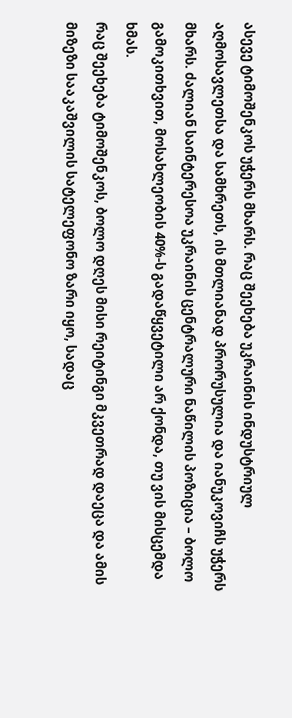ასევე ტიმოშენკოს უჭერს მხარს. რაც შეეხება უკრაინის ინდუსტრიულ აღმოსავლეთსა და სამხრეთს, ის მთლიანად პრორუსულია და იანუკოვიჩს უჭერს მხარს. ძალიან საინტერესოა უკრაინის ცენტრალური ნაწილის პოზიცია – ბოლო გამოკითხვით, მოსახლეობის 40%-ს გადაწყვეტილი არ ქონდა, თუ ვის მისცემდა ხმას.
რაც შეეხება ტიმოშენკოს, ბოლო დღეს მისი რეიტინგი მკვეთრად დაეცა და ამის მიზეზი სააკაშვილის სატელეფონო ზარი იყო, სადაც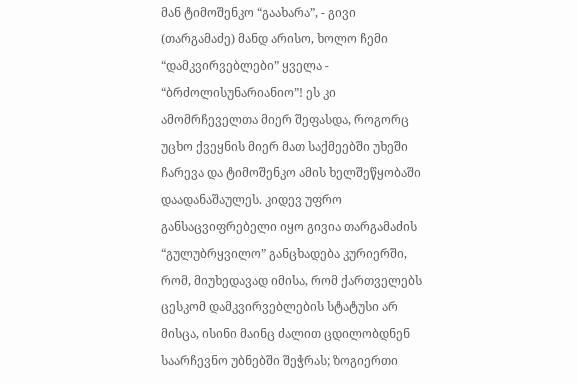მან ტიმოშენკო “გაახარა”, - გივი (თარგამაძე) მანდ არისო, ხოლო ჩემი “დამკვირვებლები” ყველა - “ბრძოლისუნარიანიო”! ეს კი ამომრჩეველთა მიერ შეფასდა, როგორც უცხო ქვეყნის მიერ მათ საქმეებში უხეში ჩარევა და ტიმოშენკო ამის ხელშეწყობაში დაადანაშაულეს. კიდევ უფრო განსაცვიფრებელი იყო გივია თარგამაძის “გულუბრყვილო” განცხადება კურიერში, რომ, მიუხედავად იმისა, რომ ქართველებს ცესკომ დამკვირვებლების სტატუსი არ მისცა, ისინი მაინც ძალით ცდილობდნენ საარჩევნო უბნებში შეჭრას; ზოგიერთი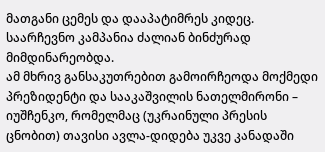მათგანი ცემეს და დააპატიმრეს კიდეც.
საარჩევნო კამპანია ძალიან ბინძურად მიმდინარეობდა.
ამ მხრივ განსაკუთრებით გამოირჩეოდა მოქმედი პრეზიდენტი და სააკაშვილის ნათელმირონი – იუშჩენკო, რომელმაც (უკრაინული პრესის ცნობით) თავისი ავლა-დიდება უკვე კანადაში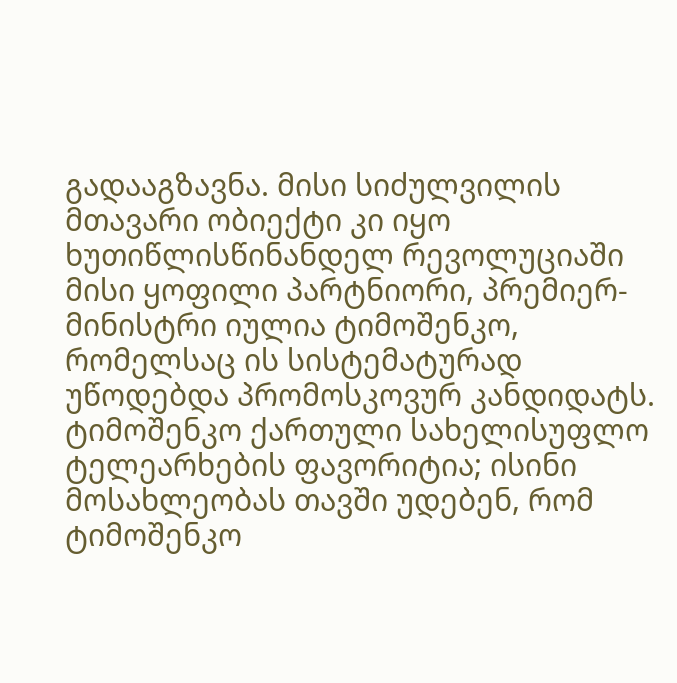გადააგზავნა. მისი სიძულვილის მთავარი ობიექტი კი იყო ხუთიწლისწინანდელ რევოლუციაში მისი ყოფილი პარტნიორი, პრემიერ-მინისტრი იულია ტიმოშენკო, რომელსაც ის სისტემატურად უწოდებდა პრომოსკოვურ კანდიდატს. ტიმოშენკო ქართული სახელისუფლო ტელეარხების ფავორიტია; ისინი მოსახლეობას თავში უდებენ, რომ ტიმოშენკო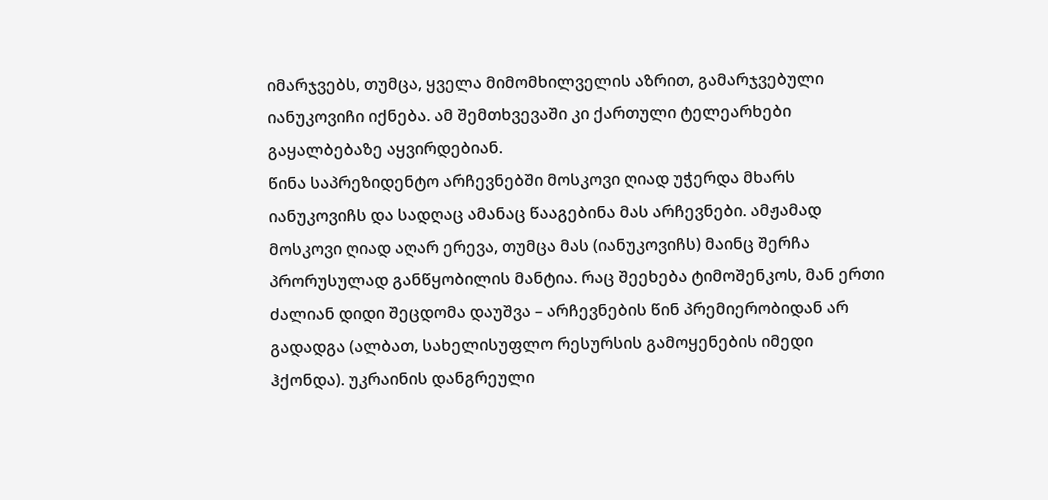იმარჯვებს, თუმცა, ყველა მიმომხილველის აზრით, გამარჯვებული იანუკოვიჩი იქნება. ამ შემთხვევაში კი ქართული ტელეარხები გაყალბებაზე აყვირდებიან.
წინა საპრეზიდენტო არჩევნებში მოსკოვი ღიად უჭერდა მხარს იანუკოვიჩს და სადღაც ამანაც წააგებინა მას არჩევნები. ამჟამად მოსკოვი ღიად აღარ ერევა, თუმცა მას (იანუკოვიჩს) მაინც შერჩა პრორუსულად განწყობილის მანტია. რაც შეეხება ტიმოშენკოს, მან ერთი ძალიან დიდი შეცდომა დაუშვა – არჩევნების წინ პრემიერობიდან არ გადადგა (ალბათ, სახელისუფლო რესურსის გამოყენების იმედი ჰქონდა). უკრაინის დანგრეული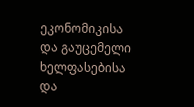ეკონომიკისა და გაუცემელი ხელფასებისა და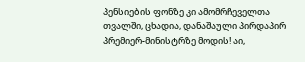პენსიების ფონზე კი ამომრჩეველთა თვალში, ცხადია, დანაშაული პირდაპირ პრემიერ-მინისტრზე მოდის! აი,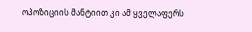ოპოზიციის მანტიით კი ამ ყველაფერს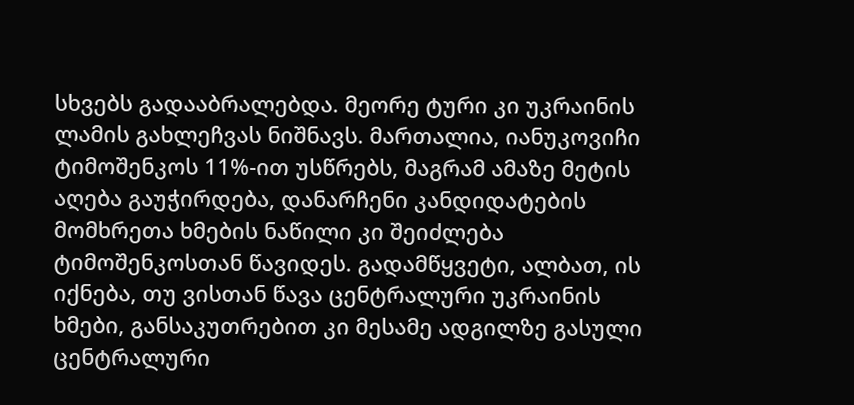სხვებს გადააბრალებდა. მეორე ტური კი უკრაინის ლამის გახლეჩვას ნიშნავს. მართალია, იანუკოვიჩი ტიმოშენკოს 11%-ით უსწრებს, მაგრამ ამაზე მეტის აღება გაუჭირდება, დანარჩენი კანდიდატების მომხრეთა ხმების ნაწილი კი შეიძლება ტიმოშენკოსთან წავიდეს. გადამწყვეტი, ალბათ, ის იქნება, თუ ვისთან წავა ცენტრალური უკრაინის ხმები, განსაკუთრებით კი მესამე ადგილზე გასული ცენტრალური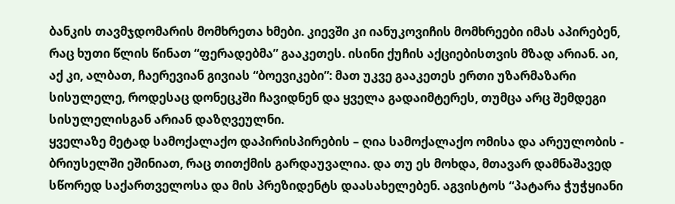ბანკის თავმჯდომარის მომხრეთა ხმები. კიევში კი იანუკოვიჩის მომხრეები იმას აპირებენ, რაც ხუთი წლის წინათ “ფერადებმა” გააკეთეს. ისინი ქუჩის აქციებისთვის მზად არიან. აი, აქ კი, ალბათ, ჩაერევიან გივიას “ბოევიკები”: მათ უკვე გააკეთეს ერთი უზარმაზარი სისულელე, როდესაც დონეცკში ჩავიდნენ და ყველა გადაიმტერეს, თუმცა არც შემდეგი სისულელისგან არიან დაზღვეულნი.
ყველაზე მეტად სამოქალაქო დაპირისპირების – ღია სამოქალაქო ომისა და არეულობის - ბრიუსელში ეშინიათ, რაც თითქმის გარდაუვალია. და თუ ეს მოხდა, მთავარ დამნაშავედ სწორედ საქართველოსა და მის პრეზიდენტს დაასახელებენ. აგვისტოს “პატარა ჭუჭყიანი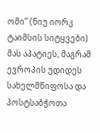ომი” (ნიუ იორკ ტაიმსის სიტყვები) მას აპატიეს, მაგრამ ევროპის უდიდეს სახელმწიფოსა და პოსტსაბჭოთა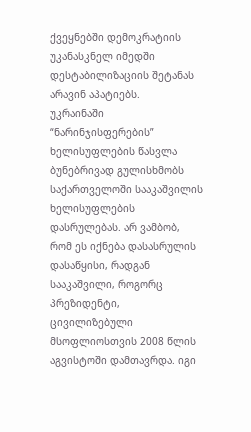ქვეყნებში დემოკრატიის უკანასკნელ იმედში დესტაბილიზაციის შეტანას არავინ აპატიებს.
უკრაინაში “ნარინჯისფერების” ხელისუფლების წასვლა ბუნებრივად გულისხმობს საქართველოში სააკაშვილის ხელისუფლების დასრულებას. არ ვამბობ, რომ ეს იქნება დასასრულის დასაწყისი, რადგან სააკაშვილი, როგორც პრეზიდენტი, ცივილიზებული მსოფლიოსთვის 2008 წლის აგვისტოში დამთავრდა. იგი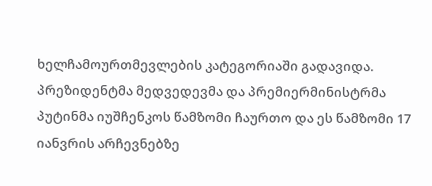ხელჩამოურთმევლების კატეგორიაში გადავიდა.
პრეზიდენტმა მედვედევმა და პრემიერმინისტრმა პუტინმა იუშჩენკოს წამზომი ჩაურთო და ეს წამზომი 17 იანვრის არჩევნებზე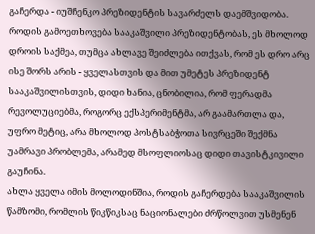გაჩერდა - იუშჩენკო პრეზიდენტის სავარძელს დაემშვიდობა.
როდის გამოეთხოვება სააკაშვილი პრეზიდენტობას, ეს მხოლოდ დროის საქმეა, თუმცა ახლავე შეიძლება ითქვას, რომ ეს დრო არც ისე შორს არის - ყველასთვის და მით უმეტეს პრეზიდენტ სააკაშვილისთვის, დიდი ხანია, ცნობილია, რომ ფერადმა რევოლუციებმა, როგორც ექსპერიმენტმა, არ გაამართლა და, უფრო მეტიც, არა მხოლოდ პოსტსაბჭოთა სივრცეში შექმნა უამრავი პრობლემა, არამედ მსოფლიოსაც დიდი თავისტკივილი გაუჩინა.
ახლა ყველა იმის მოლოდინშია, როდის გაჩერდება სააკაშვილის წამზომი, რომლის წიკწიკსაც ნაციონალები ძრწოლვით უსმენენ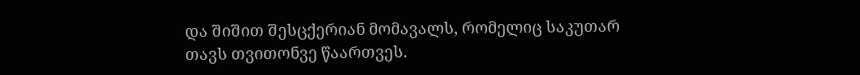და შიშით შესცქერიან მომავალს, რომელიც საკუთარ თავს თვითონვე წაართვეს.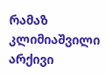რამაზ კლიმიაშვილი
არქივი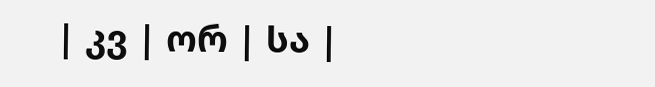| კვ | ორ | სა |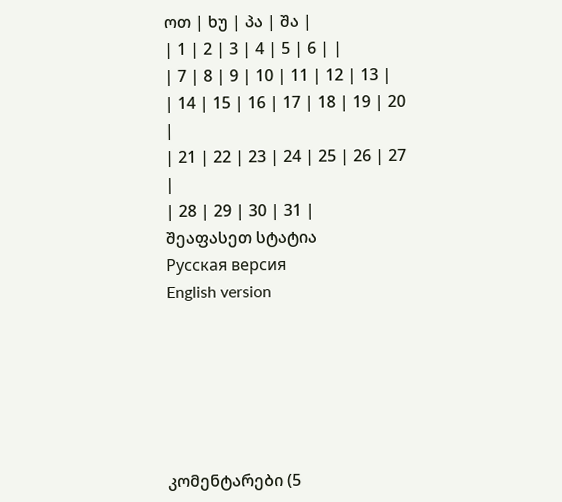ოთ | ხუ | პა | შა |
| 1 | 2 | 3 | 4 | 5 | 6 | |
| 7 | 8 | 9 | 10 | 11 | 12 | 13 |
| 14 | 15 | 16 | 17 | 18 | 19 | 20 |
| 21 | 22 | 23 | 24 | 25 | 26 | 27 |
| 28 | 29 | 30 | 31 |
შეაფასეთ სტატია
Русская версия
English version






კომენტარები (5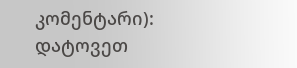კომენტარი):
დატოვეთ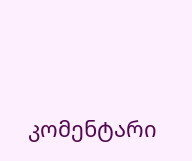კომენტარი